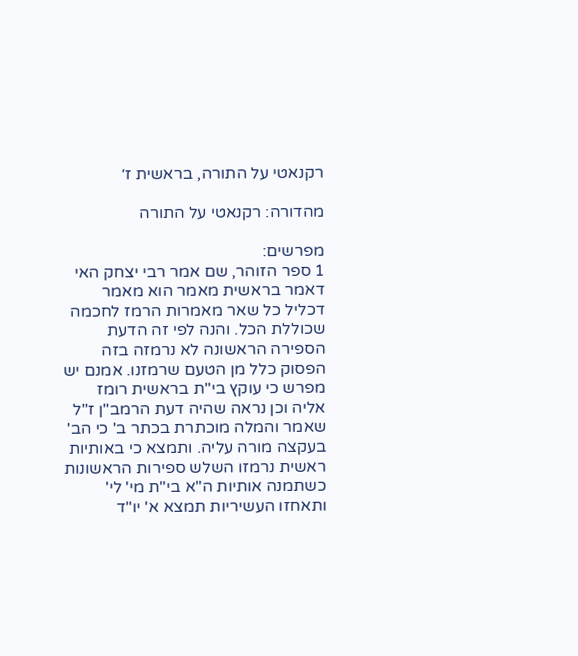רקנאטי על התורה, בראשית ז׳

מהדורה: רקנאטי על התורה

מפרשים:
1 ספר הזוהר, שם אמר רבי יצחק האי דאמר בראשית מאמר הוא מאמר דכליל כל שאר מאמרות הרמז לחכמה שכוללת הכל. והנה לפי זה הדעת הספירה הראשונה לא נרמזה בזה הפסוק כלל מן הטעם שרמזנו. אמנם יש מפרש כי עוקץ בי"ת בראשית רומז אליה וכן נראה שהיה דעת הרמב"ן ז"ל שאמר והמלה מוכתרת בכתר ב' כי הב' בעקצה מורה עליה. ותמצא כי באותיות ראשית נרמזו השלש ספירות הראשונות כשתמנה אותיות ה"א בי"ת מי' לי' ותאחזו העשיריות תמצא א' יו"ד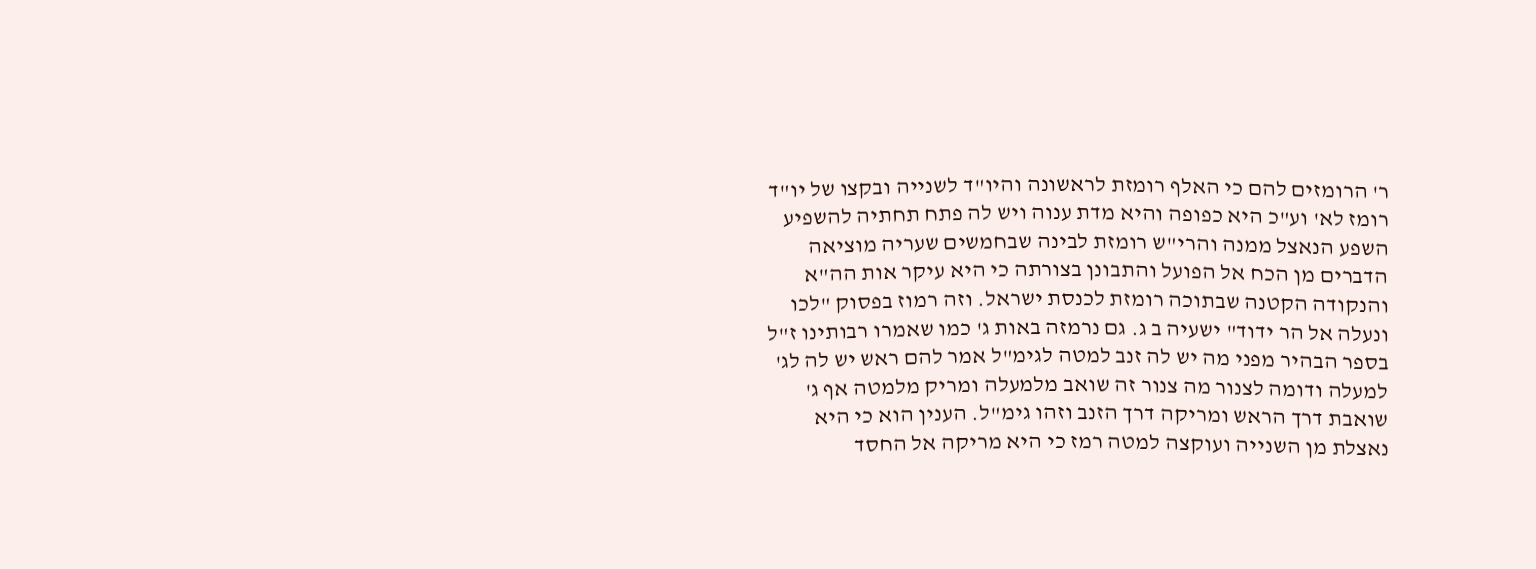ר' הרומזים להם כי האלף רומזת לראשונה והיו"ד לשנייה ובקצו של יו"ד רומז לא' וע"כ היא כפופה והיא מדת ענוה ויש לה פתח תחתיה להשפיע השפע הנאצל ממנה והרי"ש רומזת לבינה שבחמשים שעריה מוציאה הדברים מן הכח אל הפועל והתבונן בצורתה כי היא עיקר אות הה"א והנקודה הקטנה שבתוכה רומזת לכנסת ישראל. וזה רמוז בפסוק "לכו ונעלה אל הר ידוד" ישעיה ב ג. גם נרמזה באות ג' כמו שאמרו רבותינו ז"ל בספר הבהיר מפני מה יש לה זנב למטה לגימ"ל אמר להם ראש יש לה לג' למעלה ודומה לצנור מה צנור זה שואב מלמעלה ומריק מלמטה אף ג' שואבת דרך הראש ומריקה דרך הזנב וזהו גימ"ל. הענין הוא כי היא נאצלת מן השנייה ועוקצה למטה רמז כי היא מריקה אל החסד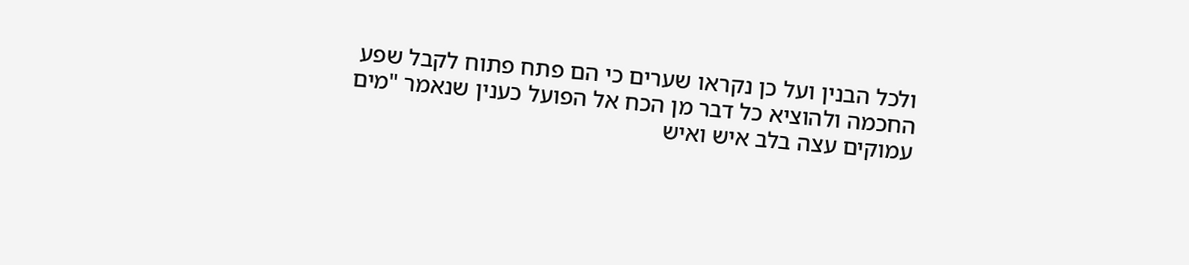ולכל הבנין ועל כן נקראו שערים כי הם פתח פתוח לקבל שפע החכמה ולהוציא כל דבר מן הכח אל הפועל כענין שנאמר "מים עמוקים עצה בלב איש ואיש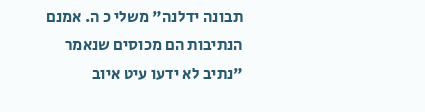תבונה ידלנה" משלי כ ה. אמנם הנתיבות הם מכוסים שנאמר "נתיב לא ידעו עיט איוב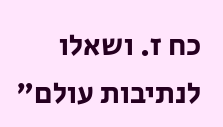כח ז. ושאלו לנתיבות עולם"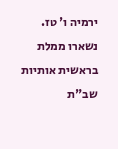ירמיה ו' טז. נשארו ממלת בראשית אותיות שב"ת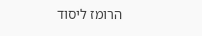הרומז ליסוד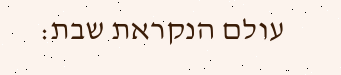עולם הנקראת שבת: